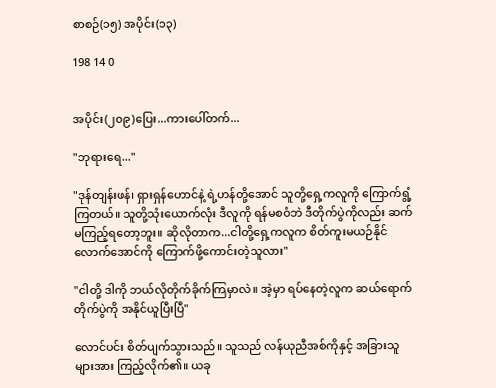စာစဉ်(၁၅) အပိုင်း(၁၃)

198 14 0


အပိုင်း(၂၀၉)ပြေး...ကားပေါ်တက်...

"ဘုရားရေ..."

"ဒုန်တျန်းဖန်၊ ရှားရှန်ဟောင်နဲ့ ရဲ့ဟန်တို့အောင် သူတို့ရှေ့ကလူကို ကြောက်ရွံ့ကြတယ်။ သူတို့သုံးယောက်လုံး ဒီလူကို ရန်မစဝံဘဲ ဒီတိုက်ပွဲကိုလည်း ဆက်မကြည့်ရတော့ဘူး။ ဆိုလိုတာက...ငါတို့ရှေ့ကလူက စိတ်ကူးမယဉ်နိုင်လောက်အောင်ကို ကြောက်ဖို့ကောင်းတဲ့သူလား"

"ငါတို့ ဒါကို ဘယ်လိုတိုက်ခိုက်ကြမှာလဲ။ အဲ့မှာ ရပ်နေတဲ့လူက ဆယ်ရောက်တိုက်ပွဲကို အနိုင်ယူပြီးပြီ"

လောင်ပင်း စိတ်ပျက်သွားသည်။ သူသည် လန်ယုညီအစ်ကိုနှင့် အခြားသူများအား ကြည့်လိုက်၏။ ယခု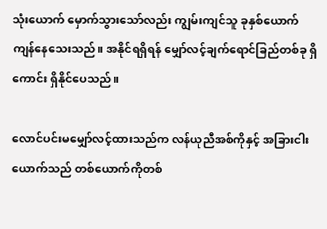သုံးယောက် မှောက်သွားသော်လည်း ကျွမ်းကျင်သူ ခုနှစ်ယောက် ကျန်နေသေးသည်။ အနိုင်ရရှိရန် မျှော်လင့်ချက်ရောင်ခြည်တစ်ခု ရှိကောင်း ရှိနိုင်ပေသည်။

လောင်ပင်းမမျှော်လင့်ထားသည်က လန်ယုညီအစ်ကိုနှင့် အခြားငါးယောက်သည် တစ်ယောက်ကိုတစ်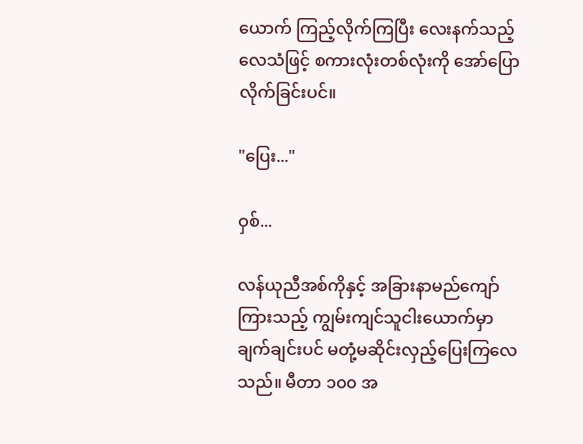ယောက် ကြည့်လိုက်ကြပြီး လေးနက်သည့်လေသံဖြင့် စကားလုံးတစ်လုံးကို အော်ပြောလိုက်ခြင်းပင်။

"ပြေး..."

ဝှစ်...

လန်ယုညီအစ်ကိုနှင့် အခြားနာမည်ကျော်ကြားသည့် ကျွမ်းကျင်သူငါးယောက်မှာ ချက်ချင်းပင် မတုံ့မဆိုင်းလှည့်ပြေးကြလေသည်။ မီတာ ၁၀၀ အ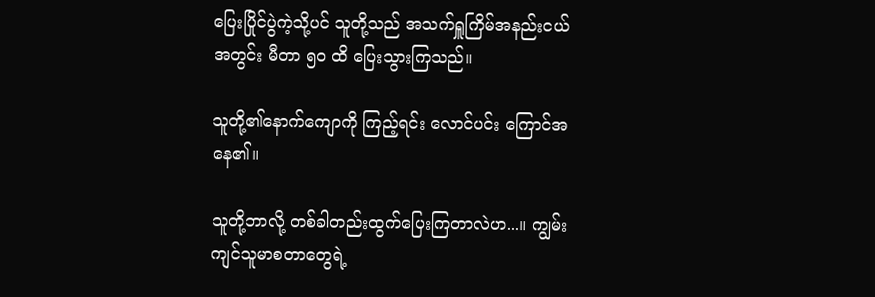ပြေးပြိုင်ပွဲကဲ့သို့ပင် သူတို့သည် အသက်ရှူကြိမ်အနည်းငယ်အတွင်း မီတာ ၅၀ ထိ ပြေးသွားကြသည်။

သူတို့၏နောက်ကျောကို ကြည့်ရင်း လောင်ပင်း ကြောင်အနေ၏။

သူတို့ဘာလို့ တစ်ခါတည်းထွက်ပြေးကြတာလဲဟ...။ ကျွမ်းကျင်သူမာစတာတွေရဲ့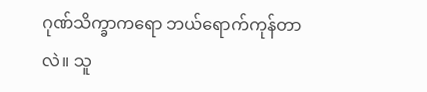ဂုဏ်သိက္ခာကရော ဘယ်ရောက်ကုန်တာလဲ။ သူ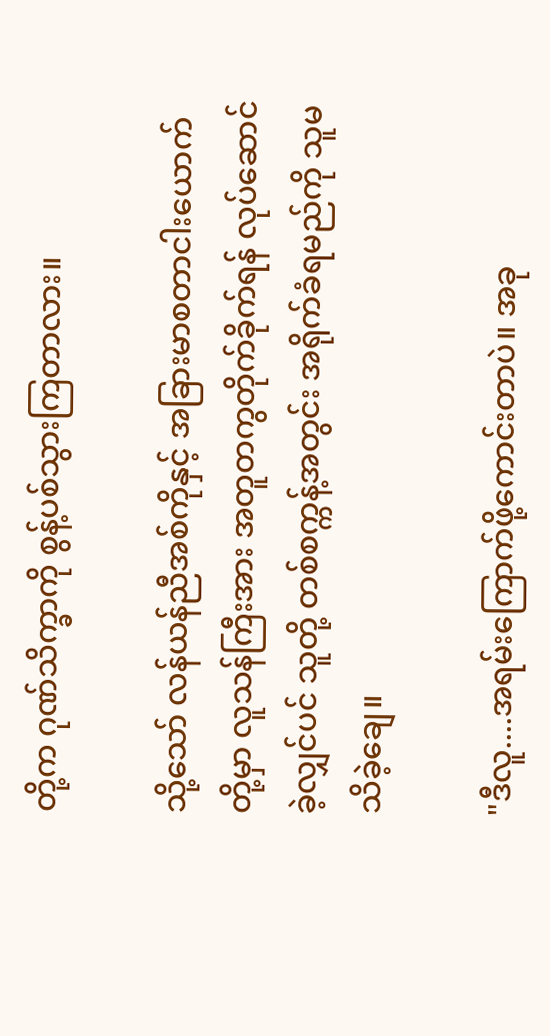တို့က ဂုဏ်သိက္ခာကို စွန့်ပစ်သွားကြတာလား။

သို့သော် လန်ယန်ညီအစ်ကိုနှင့် အခြားမာစတာငါးယောက်တို့မှာ လူသန်ကြီးအား အတူတကွတိုက်ခိုက်ရန် လုပ်ဆောင်ခဲ့လျှင်ပင် သူတို့ တစ်စက္ကန့်အတွင်း အရိုက်ခံရမည်ကို သူမသိခဲ့ချေ။

"ဒီလူ....အရမ်းကြောက်ဖို့ကောင်းတာပဲ။ အခု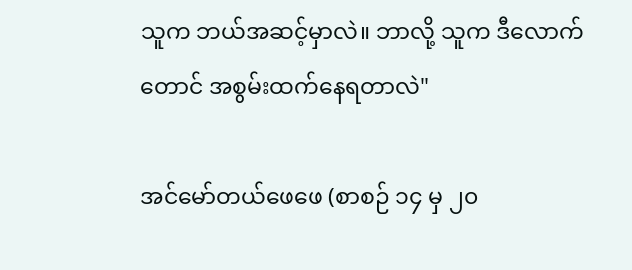သူက ဘယ်အဆင့်မှာလဲ။ ဘာလို့ သူက ဒီလောက်တောင် အစွမ်းထက်နေရတာလဲ"

အင်မော်တယ်ဖေဖေ (စာစဉ် ၁၄ မှ ၂၀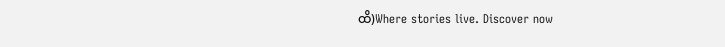ထိ)Where stories live. Discover now